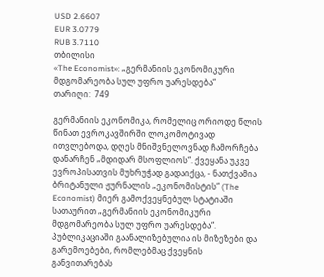USD 2.6607
EUR 3.0779
RUB 3.7110
თბილისი
«The Economist»: „გერმანიის ეკონომიკური მდგომარეობა სულ უფრო უარესდება“
თარიღი:  749

გერმანიის ეკონომიკა, რომელიც ორიოდე წლის წინათ ევროკავშირში ლოკომოტივად ითვლებოდა, დღეს მნიშვნელოვნად ჩამორჩება დანარჩენ „მდიდარ მსოფლიოს“. ქვეყანა უკვე ევროპისათვის მუხრუჭად გადაიქცა, - ნათქვამია ბრიტანული ჟურნალის „ეკონომისტის“ (The Economist) მიერ გამოქვეყნებულ სტატიაში სათაურით „გერმანიის ეკონომიკური მდგომარეობა სულ უფრო უარესდება“. პუბლიკაციაში გაანალიზებულია ის მიზეზები და გარემოებები, რომლებმაც ქვეყნის განვითარებას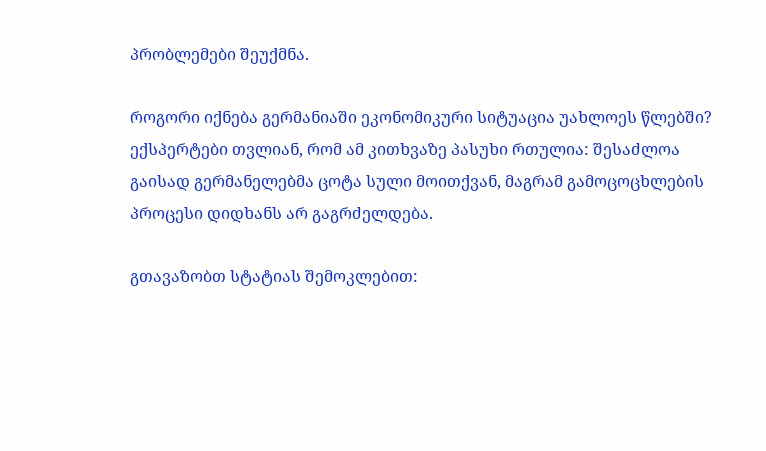პრობლემები შეუქმნა.

როგორი იქნება გერმანიაში ეკონომიკური სიტუაცია უახლოეს წლებში? ექსპერტები თვლიან, რომ ამ კითხვაზე პასუხი რთულია: შესაძლოა გაისად გერმანელებმა ცოტა სული მოითქვან, მაგრამ გამოცოცხლების პროცესი დიდხანს არ გაგრძელდება.

გთავაზობთ სტატიას შემოკლებით: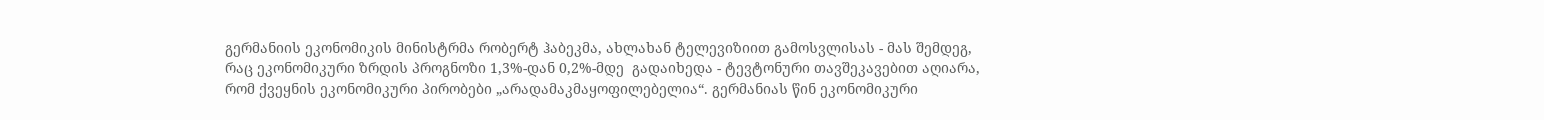გერმანიის ეკონომიკის მინისტრმა რობერტ ჰაბეკმა, ახლახან ტელევიზიით გამოსვლისას - მას შემდეგ, რაც ეკონომიკური ზრდის პროგნოზი 1,3%-დან 0,2%-მდე  გადაიხედა - ტევტონური თავშეკავებით აღიარა, რომ ქვეყნის ეკონომიკური პირობები „არადამაკმაყოფილებელია“. გერმანიას წინ ეკონომიკური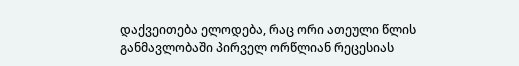დაქვეითება ელოდება, რაც ორი ათეული წლის განმავლობაში პირველ ორწლიან რეცესიას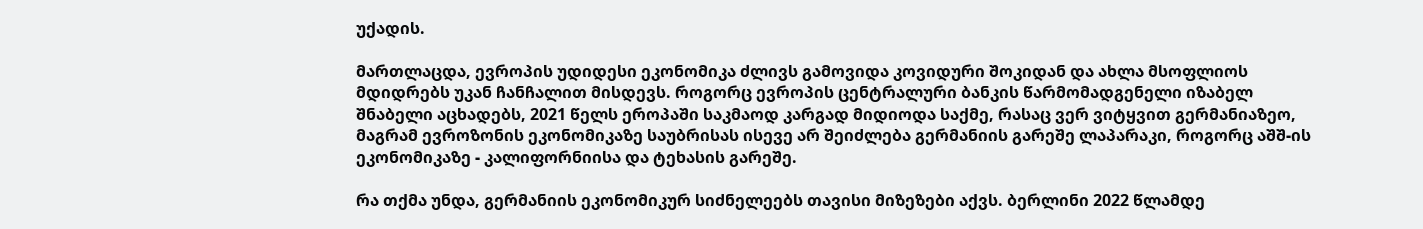უქადის.

მართლაცდა, ევროპის უდიდესი ეკონომიკა ძლივს გამოვიდა კოვიდური შოკიდან და ახლა მსოფლიოს მდიდრებს უკან ჩანჩალით მისდევს. როგორც ევროპის ცენტრალური ბანკის წარმომადგენელი იზაბელ შნაბელი აცხადებს, 2021 წელს ეროპაში საკმაოდ კარგად მიდიოდა საქმე, რასაც ვერ ვიტყვით გერმანიაზეო, მაგრამ ევროზონის ეკონომიკაზე საუბრისას ისევე არ შეიძლება გერმანიის გარეშე ლაპარაკი, როგორც აშშ-ის ეკონომიკაზე - კალიფორნიისა და ტეხასის გარეშე.

რა თქმა უნდა, გერმანიის ეკონომიკურ სიძნელეებს თავისი მიზეზები აქვს. ბერლინი 2022 წლამდე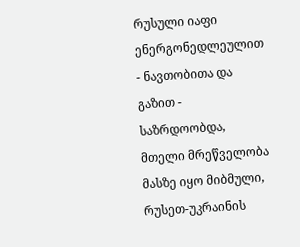რუსული იაფი ენერგონედლეულით - ნავთობითა და გაზით - საზრდოობდა, მთელი მრეწველობა მასზე იყო მიბმული, რუსეთ-უკრაინის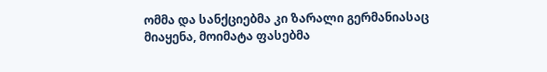ომმა და სანქციებმა კი ზარალი გერმანიასაც მიაყენა, მოიმატა ფასებმა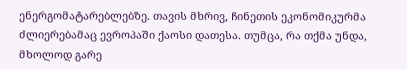ენერგომატარებლებზე. თავის მხრივ, ჩინეთის ეკონომიკურმა ძლიერებამაც ევროპაში ქაოსი დათესა. თუმცა, რა თქმა უნდა, მხოლოდ გარე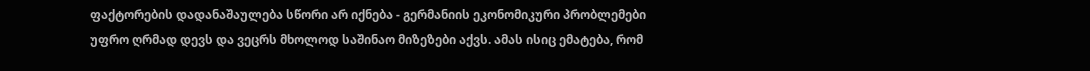ფაქტორების დადანაშაულება სწორი არ იქნება - გერმანიის ეკონომიკური პრობლემები უფრო ღრმად დევს და ვეცრს მხოლოდ საშინაო მიზეზები აქვს. ამას ისიც ემატება, რომ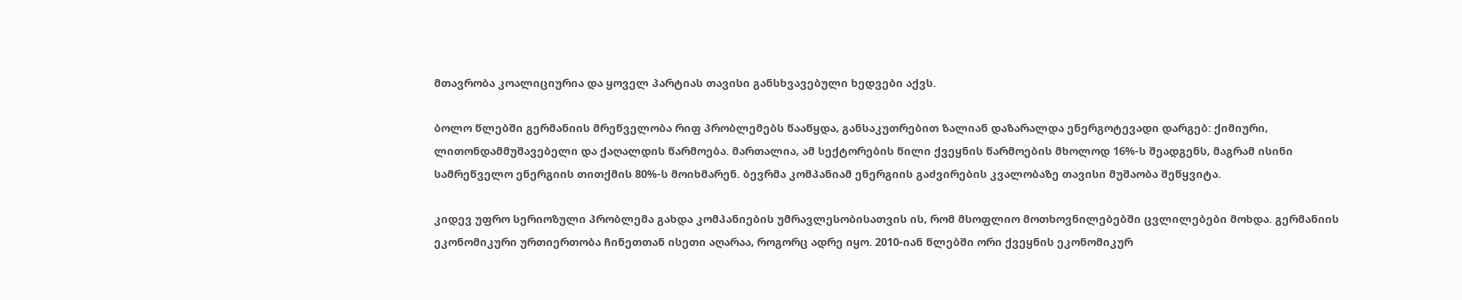მთავრობა კოალიციურია და ყოველ პარტიას თავისი განსხვავებული ხედვები აქვს.

ბოლო წლებში გერმანიის მრეწველობა რიფ პრობლემებს წააწყდა, განსაკუთრებით ზალიან დაზარალდა ენერგოტევადი დარგებ: ქიმიური, ლითონდამმუშავებელი და ქაღალდის წარმოება. მართალია, ამ სექტორების წილი ქვეყნის წარმოების მხოლოდ 16%-ს შეადგენს, მაგრამ ისინი  სამრეწველო ენერგიის თითქმის 80%-ს მოიხმარენ. ბევრმა კომპანიამ ენერგიის გაძვირების კვალობაზე თავისი მუშაობა შეწყვიტა.

კიდევ უფრო სერიოზული პრობლემა გახდა კომპანიების უმრავლესობისათვის ის, რომ მსოფლიო მოთხოვნილებებში ცვლილებები მოხდა. გერმანიის ეკონომიკური ურთიერთობა ჩინეთთან ისეთი აღარაა, როგორც ადრე იყო. 2010-იან წლებში ორი ქვეყნის ეკონომიკურ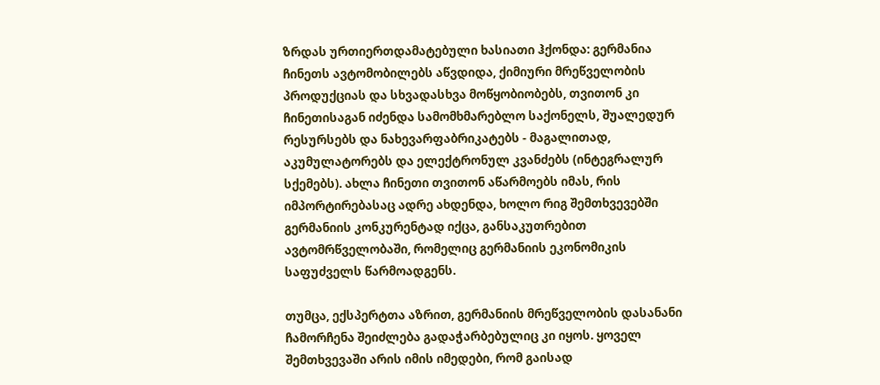ზრდას ურთიერთდამატებული ხასიათი ჰქონდა: გერმანია ჩინეთს ავტომობილებს აწვდიდა, ქიმიური მრეწველობის პროდუქციას და სხვადასხვა მოწყობიობებს, თვითონ კი ჩინეთისაგან იძენდა სამომხმარებლო საქონელს, შუალედურ რესურსებს და ნახევარფაბრიკატებს - მაგალითად, აკუმულატორებს და ელექტრონულ კვანძებს (ინტეგრალურ სქემებს). ახლა ჩინეთი თვითონ აწარმოებს იმას, რის იმპორტირებასაც ადრე ახდენდა, ხოლო რიგ შემთხვევებში გერმანიის კონკურენტად იქცა, განსაკუთრებით ავტომრწველობაში, რომელიც გერმანიის ეკონომიკის საფუძველს წარმოადგენს.

თუმცა, ექსპერტთა აზრით, გერმანიის მრეწველობის დასანანი ჩამორჩენა შეიძლება გადაჭარბებულიც კი იყოს. ყოველ შემთხვევაში არის იმის იმედები, რომ გაისად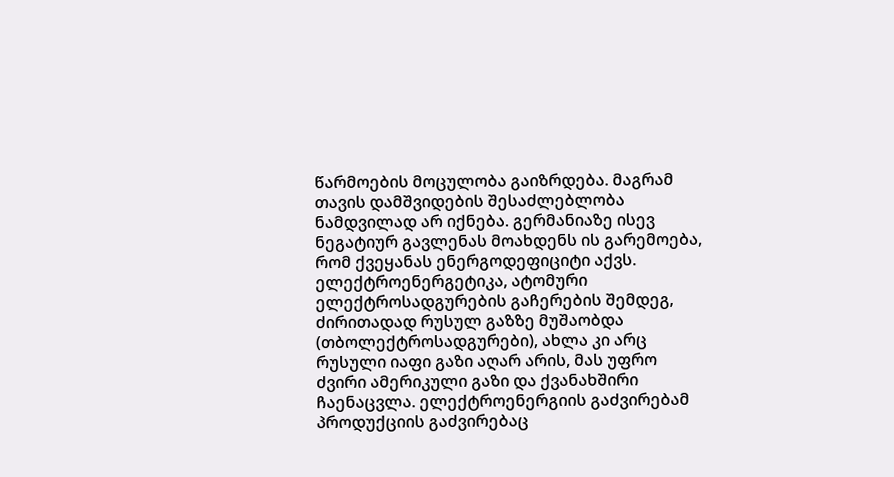წარმოების მოცულობა გაიზრდება. მაგრამ თავის დამშვიდების შესაძლებლობა ნამდვილად არ იქნება. გერმანიაზე ისევ ნეგატიურ გავლენას მოახდენს ის გარემოება, რომ ქვეყანას ენერგოდეფიციტი აქვს. ელექტროენერგეტიკა, ატომური ელექტროსადგურების გაჩერების შემდეგ, ძირითადად რუსულ გაზზე მუშაობდა (თბოლექტროსადგურები), ახლა კი არც რუსული იაფი გაზი აღარ არის, მას უფრო ძვირი ამერიკული გაზი და ქვანახშირი ჩაენაცვლა. ელექტროენერგიის გაძვირებამ პროდუქციის გაძვირებაც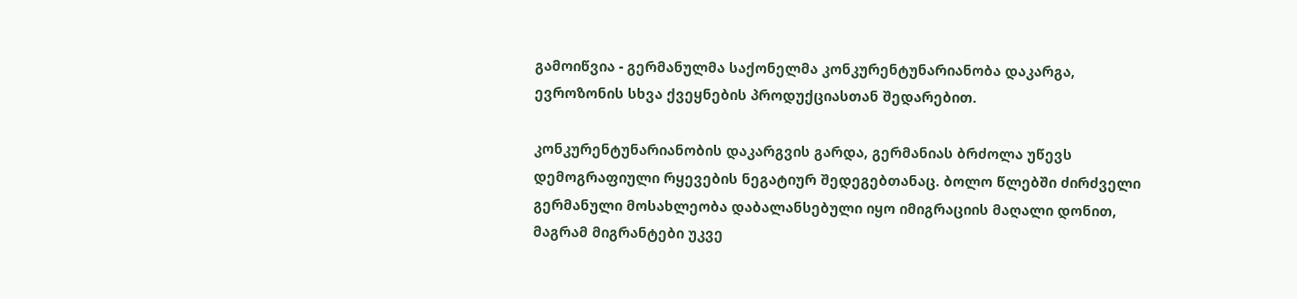გამოიწვია - გერმანულმა საქონელმა კონკურენტუნარიანობა დაკარგა, ევროზონის სხვა ქვეყნების პროდუქციასთან შედარებით.

კონკურენტუნარიანობის დაკარგვის გარდა, გერმანიას ბრძოლა უწევს დემოგრაფიული რყევების ნეგატიურ შედეგებთანაც. ბოლო წლებში ძირძველი გერმანული მოსახლეობა დაბალანსებული იყო იმიგრაციის მაღალი დონით, მაგრამ მიგრანტები უკვე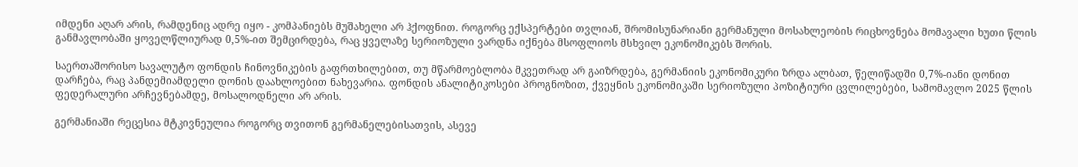იმდენი აღარ არის, რამდენიც ადრე იყო - კომპანიებს მუშახელი არ ჰქოფნით. როგორც ექსპერტები თვლიან, შრომისუნარიანი გერმანული მოსახლეობის რიცხოვნება მომავალი ხუთი წლის განმავლობაში ყოველწლიურად 0,5%-ით შემცირდება, რაც ყველაზე სერიოზული ვარდნა იქნება მსოფლიოს მსხვილ ეკონომიკებს შორის.

საერთაშორისო სავალუტო ფონდის ჩინოვნიკების გაფრთხილებით, თუ მწარმოებლობა მკვეთრად არ გაიზრდება, გერმანიის ეკონომიკური ზრდა ალბათ, წელიწადში 0,7%-იანი დონით დარჩება, რაც პანდემიამდელი დონის დაახლოებით ნახევარია. ფონდის ანალიტიკოსები პროგნოზით, ქვეყნის ეკონომიკაში სერიოზული პოზიტიური ცვლილებები, სამომავლო 2025 წლის ფედერალური არჩევნებამდე, მოსალოდნელი არ არის.

გერმანიაში რეცესია მტკივნეულია როგორც თვითონ გერმანელებისათვის, ასევე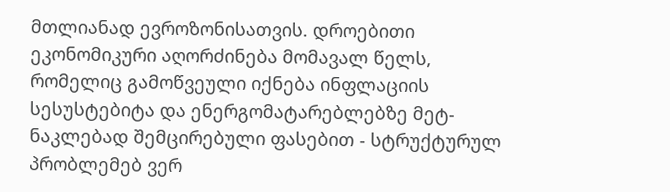მთლიანად ევროზონისათვის. დროებითი ეკონომიკური აღორძინება მომავალ წელს, რომელიც გამოწვეული იქნება ინფლაციის სესუსტებიტა და ენერგომატარებლებზე მეტ-ნაკლებად შემცირებული ფასებით - სტრუქტურულ პრობლემებ ვერ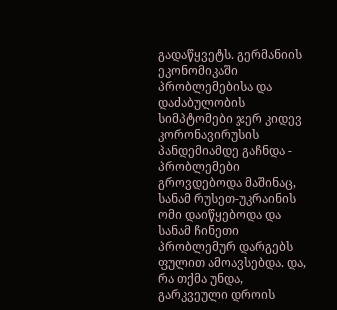გადაწყვეტს. გერმანიის ეკონომიკაში პრობლემებისა და დაძაბულობის სიმპტომები ჯერ კიდევ კორონავირუსის პანდემიამდე გაჩნდა - პრობლემები გროვდებოდა მაშინაც, სანამ რუსეთ-უკრაინის ომი დაიწყებოდა და სანამ ჩინეთი პრობლემურ დარგებს ფულით ამოავსებდა. და, რა თქმა უნდა, გარკვეული დროის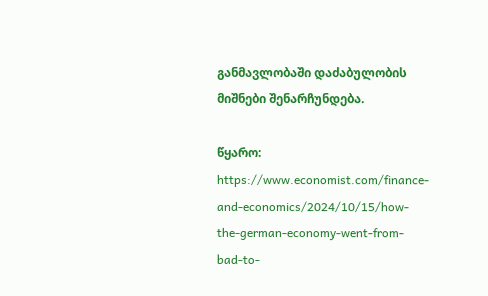განმავლობაში დაძაბულობის მიშნები შენარჩუნდება.

წყარო: https://www.economist.com/finance-and-economics/2024/10/15/how-the-german-economy-went-from-bad-to-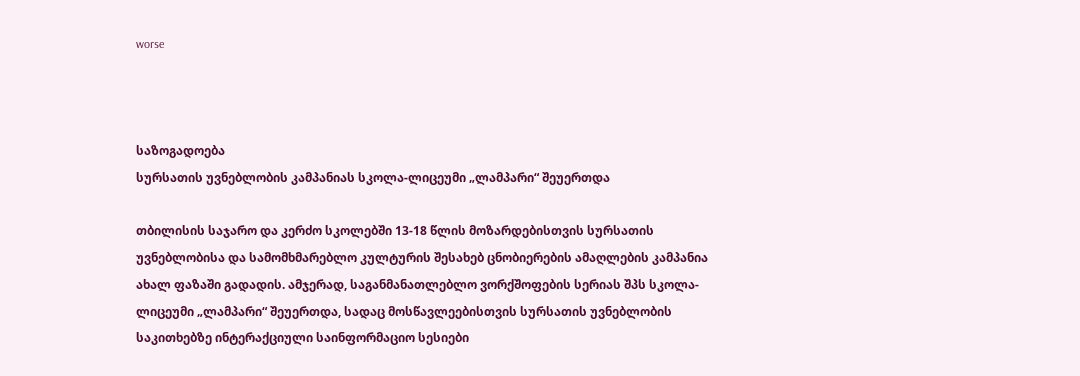worse



საზოგადოება
სურსათის უვნებლობის კამპანიას სკოლა-ლიცეუმი „ლამპარი“ შეუერთდა

თბილისის საჯარო და კერძო სკოლებში 13-18 წლის მოზარდებისთვის სურსათის უვნებლობისა და სამომხმარებლო კულტურის შესახებ ცნობიერების ამაღლების კამპანია ახალ ფაზაში გადადის. ამჯერად, საგანმანათლებლო ვორქშოფების სერიას შპს სკოლა-ლიცეუმი „ლამპარი“ შეუერთდა, სადაც მოსწავლეებისთვის სურსათის უვნებლობის საკითხებზე ინტერაქციული საინფორმაციო სესიები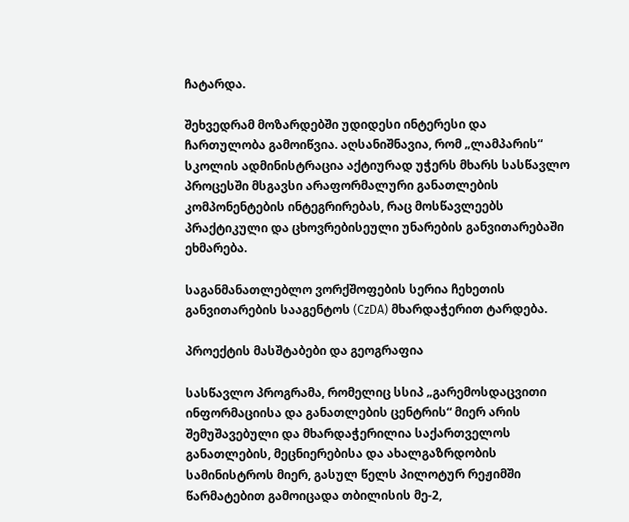ჩატარდა.

შეხვედრამ მოზარდებში უდიდესი ინტერესი და ჩართულობა გამოიწვია. აღსანიშნავია, რომ „ლამპარის“ სკოლის ადმინისტრაცია აქტიურად უჭერს მხარს სასწავლო პროცესში მსგავსი არაფორმალური განათლების კომპონენტების ინტეგრირებას, რაც მოსწავლეებს პრაქტიკული და ცხოვრებისეული უნარების განვითარებაში ეხმარება.

საგანმანათლებლო ვორქშოფების სერია ჩეხეთის განვითარების სააგენტოს (CzDA) მხარდაჭერით ტარდება.

პროექტის მასშტაბები და გეოგრაფია

სასწავლო პროგრამა, რომელიც სსიპ „გარემოსდაცვითი ინფორმაციისა და განათლების ცენტრის“ მიერ არის შემუშავებული და მხარდაჭერილია საქართველოს განათლების, მეცნიერებისა და ახალგაზრდობის სამინისტროს მიერ, გასულ წელს პილოტურ რეჟიმში წარმატებით გამოიცადა თბილისის მე-2,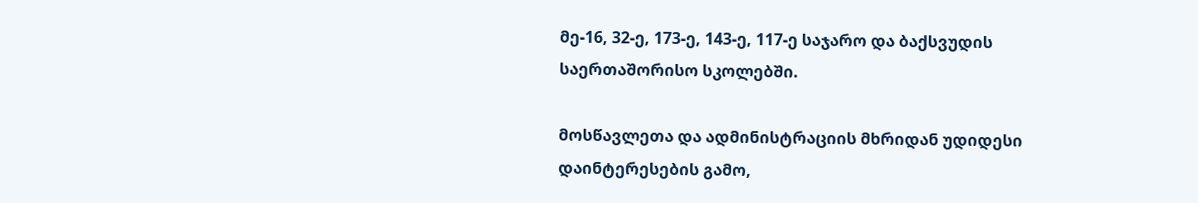მე-16, 32-ე, 173-ე, 143-ე, 117-ე საჯარო და ბაქსვუდის საერთაშორისო სკოლებში.

მოსწავლეთა და ადმინისტრაციის მხრიდან უდიდესი დაინტერესების გამო,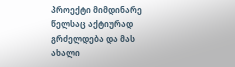პროექტი მიმდინარე წელსაც აქტიურად გრძელდება და მას ახალი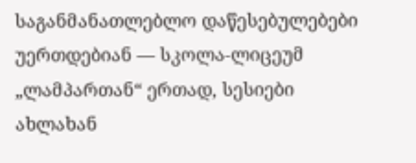საგანმანათლებლო დაწესებულებები უერთდებიან — სკოლა-ლიცეუმ „ლამპართან“ ერთად, სესიები ახლახან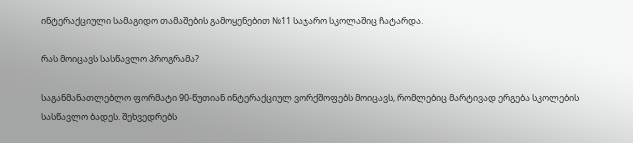ინტერაქციული სამაგიდო თამაშების გამოყენებით №11 საჯარო სკოლაშიც ჩატარდა.

რას მოიცავს სასწავლო პროგრამა?

საგანმანათლებლო ფორმატი 90-წუთიან ინტერაქციულ ვორქშოფებს მოიცავს, რომლებიც მარტივად ერგება სკოლების სასწავლო ბადეს. შეხვედრებს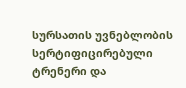სურსათის უვნებლობის სერტიფიცირებული ტრენერი და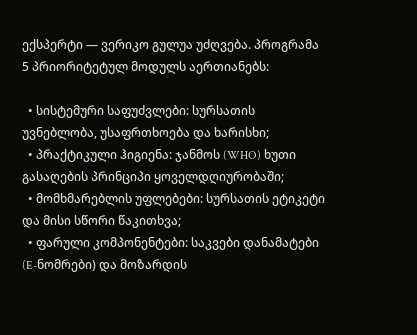ექსპერტი — ვერიკო გულუა უძღვება. პროგრამა 5 პრიორიტეტულ მოდულს აერთიანებს:

  • სისტემური საფუძვლები: სურსათის უვნებლობა, უსაფრთხოება და ხარისხი;
  • პრაქტიკული ჰიგიენა: ჯანმოს (WHO) ხუთი გასაღების პრინციპი ყოველდღიურობაში;
  • მომხმარებლის უფლებები: სურსათის ეტიკეტი და მისი სწორი წაკითხვა;
  • ფარული კომპონენტები: საკვები დანამატები (E-ნომრები) და მოზარდის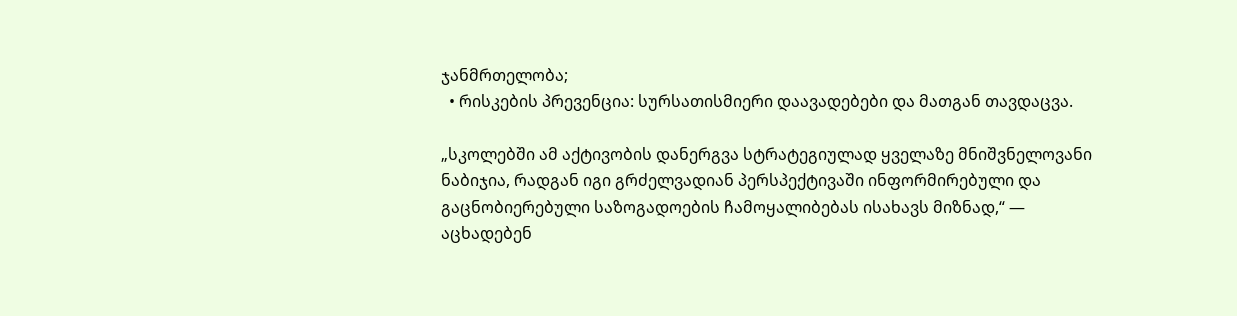ჯანმრთელობა;
  • რისკების პრევენცია: სურსათისმიერი დაავადებები და მათგან თავდაცვა.

„სკოლებში ამ აქტივობის დანერგვა სტრატეგიულად ყველაზე მნიშვნელოვანი ნაბიჯია, რადგან იგი გრძელვადიან პერსპექტივაში ინფორმირებული და გაცნობიერებული საზოგადოების ჩამოყალიბებას ისახავს მიზნად,“ — აცხადებენ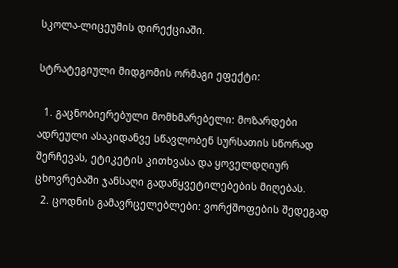სკოლა-ლიცეუმის დირექციაში.

სტრატეგიული მიდგომის ორმაგი ეფექტი:

  1. გაცნობიერებული მომხმარებელი: მოზარდები ადრეული ასაკიდანვე სწავლობენ სურსათის სწორად შერჩევას, ეტიკეტის კითხვასა და ყოველდღიურ ცხოვრებაში ჯანსაღი გადაწყვეტილებების მიღებას.
  2. ცოდნის გამავრცელებლები: ვორქშოფების შედეგად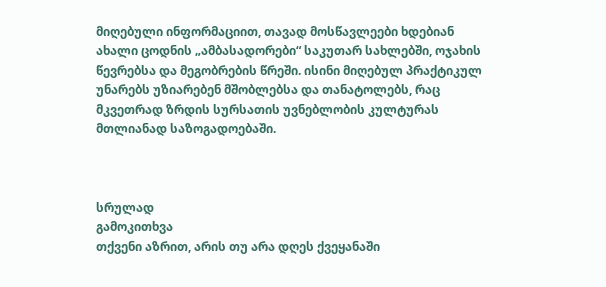მიღებული ინფორმაციით, თავად მოსწავლეები ხდებიან ახალი ცოდნის „ამბასადორები“ საკუთარ სახლებში, ოჯახის წევრებსა და მეგობრების წრეში. ისინი მიღებულ პრაქტიკულ უნარებს უზიარებენ მშობლებსა და თანატოლებს, რაც მკვეთრად ზრდის სურსათის უვნებლობის კულტურას მთლიანად საზოგადოებაში.



სრულად
გამოკითხვა
თქვენი აზრით, არის თუ არა დღეს ქვეყანაში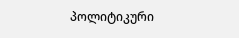პოლიტიკური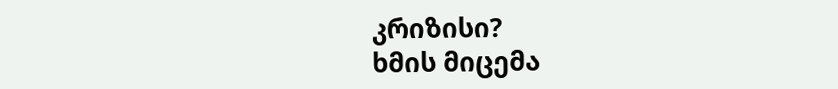კრიზისი?
ხმის მიცემა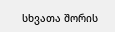სხვათა შორის